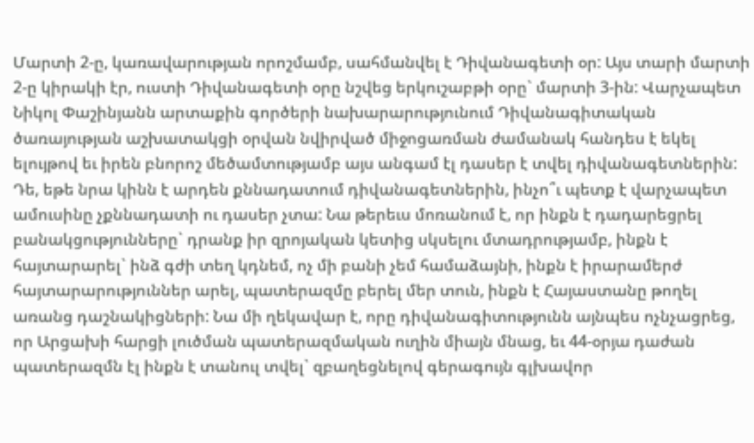Մարտի 2-ը, կառավարության որոշմամբ, սահմանվել է Դիվանագետի օր: Այս տարի մարտի 2-ը կիրակի էր, ուստի Դիվանագետի օրը նշվեց երկուշաբթի օրը` մարտի 3-ին: Վարչապետ Նիկոլ Փաշինյանն արտաքին գործերի նախարարությունում Դիվանագիտական ծառայության աշխատակցի օրվան նվիրված միջոցառման ժամանակ հանդես է եկել ելույթով եւ իրեն բնորոշ մեծամտությամբ այս անգամ էլ դասեր է տվել դիվանագետներին: Դե, եթե նրա կինն է արդեն քննադատում դիվանագետներին, ինչո՞ւ պետք է վարչապետ ամուսինը չքննադատի ու դասեր չտա: Նա թերեւս մոռանում է, որ ինքն է դադարեցրել բանակցությունները` դրանք իր զրոյական կետից սկսելու մտադրությամբ, ինքն է հայտարարել` ինձ գժի տեղ կդնեմ, ոչ մի բանի չեմ համաձայնի, ինքն է իրարամերժ հայտարարություններ արել, պատերազմը բերել մեր տուն, ինքն է Հայաստանը թողել առանց դաշնակիցների: Նա մի ղեկավար է, որը դիվանագիտությունն այնպես ոչնչացրեց, որ Արցախի հարցի լուծման պատերազմական ուղին միայն մնաց, եւ 44-օրյա դաժան պատերազմն էլ ինքն է տանուլ տվել` զբաղեցնելով գերագույն գլխավոր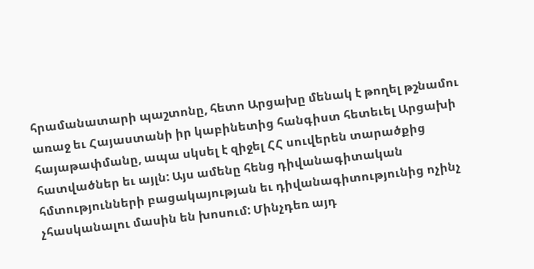հրամանատարի պաշտոնը, հետո Արցախը մենակ է թողել թշնամու առաջ եւ Հայաստանի իր կաբինետից հանգիստ հետեւել Արցախի հայաթափմանը, ապա սկսել է զիջել ՀՀ սուվերեն տարածքից հատվածներ եւ այլն: Այս ամենը հենց դիվանագիտական հմտությունների բացակայության եւ դիվանագիտությունից ոչինչ չհասկանալու մասին են խոսում: Մինչդեռ այդ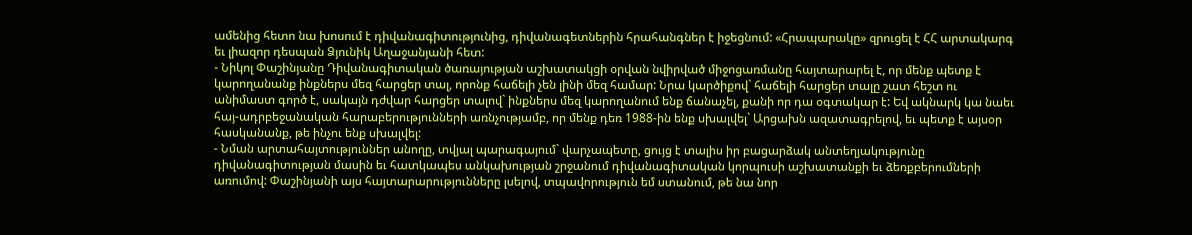ամենից հետո նա խոսում է դիվանագիտությունից, դիվանագետներին հրահանգներ է իջեցնում: «Հրապարակը» զրուցել է ՀՀ արտակարգ եւ լիազոր դեսպան Ձյունիկ Աղաջանյանի հետ:
- Նիկոլ Փաշինյանը Դիվանագիտական ծառայության աշխատակցի օրվան նվիրված միջոցառմանը հայտարարել է, որ մենք պետք է կարողանանք ինքներս մեզ հարցեր տալ, որոնք հաճելի չեն լինի մեզ համար: Նրա կարծիքով` հաճելի հարցեր տալը շատ հեշտ ու անիմաստ գործ է, սակայն դժվար հարցեր տալով` ինքներս մեզ կարողանում ենք ճանաչել, քանի որ դա օգտակար է: Եվ ակնարկ կա նաեւ հայ-ադրբեջանական հարաբերությունների առնչությամբ, որ մենք դեռ 1988-ին ենք սխալվել` Արցախն ազատագրելով, եւ պետք է այսօր հասկանանք, թե ինչու ենք սխալվել:
- Նման արտահայտություններ անողը, տվյալ պարագայում` վարչապետը, ցույց է տալիս իր բացարձակ անտեղյակությունը դիվանագիտության մասին եւ հատկապես անկախության շրջանում դիվանագիտական կորպուսի աշխատանքի եւ ձեռքբերումների առումով: Փաշինյանի այս հայտարարությունները լսելով, տպավորություն եմ ստանում, թե նա նոր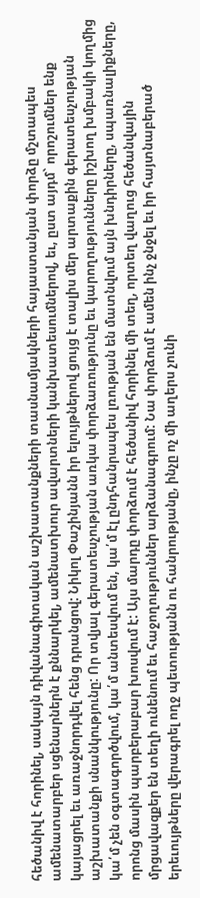հեծանիվ է հորինել, սակայն դիվանագիտական աշխատանքների տասնամյակների հայաստանյան փորձը մշտապես ամենատարբեր սցենարներն է քննարկել, ամենատխուր ավարտների կանխատեսումներով, եւ, ըստ այդմ` որոշումներ ենք կայացրել եւ առաջնորդվել հենց դրանցով: Նիկոլ Փաշինյանն իր ելույթներով ցույց է տալիս մեր արտաքին գերատեսչության աշխատանքի սնանկությունը: Որ տվյալ գերատեսչության առկա փորձառությունը եւ կարողությունները իշխող խմբակի կողմից կա՛մ չեն օգտագործվում, կա՛մ անտեսվում են, կա՛մ էլ ընդհանրապես լռության են մատնվում այն խնդիրները, սպառնալիքները, որոնց մասին պարբերաբար խոսվում է: Այս մարդը փորձում է հեծանիվ հորինել մի տեղ, որտեղ վաղուց հեծանվային մրցավազքեր են տեղի ունենում եւ հաջողություններ արձանագրում: Նա փորձում է ամեն ինչ ջնջել եւ իր հայտնաբերած երեւույթները վերագրել ողջ պետությանն ու հանրությանը, ինչը ոչ մի աղերս չունի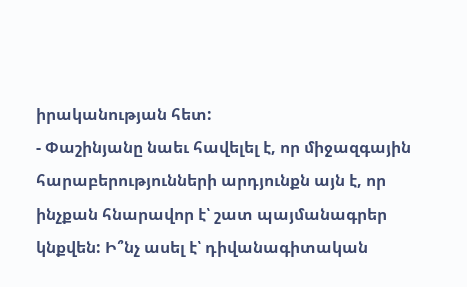իրականության հետ:
- Փաշինյանը նաեւ հավելել է, որ միջազգային հարաբերությունների արդյունքն այն է, որ ինչքան հնարավոր է՝ շատ պայմանագրեր կնքվեն: Ի՞նչ ասել է՝ դիվանագիտական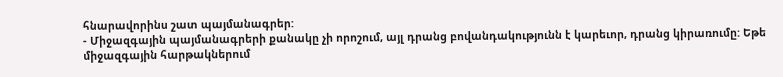հնարավորինս շատ պայմանագրեր:
- Միջազգային պայմանագրերի քանակը չի որոշում, այլ դրանց բովանդակությունն է կարեւոր, դրանց կիրառումը: Եթե միջազգային հարթակներում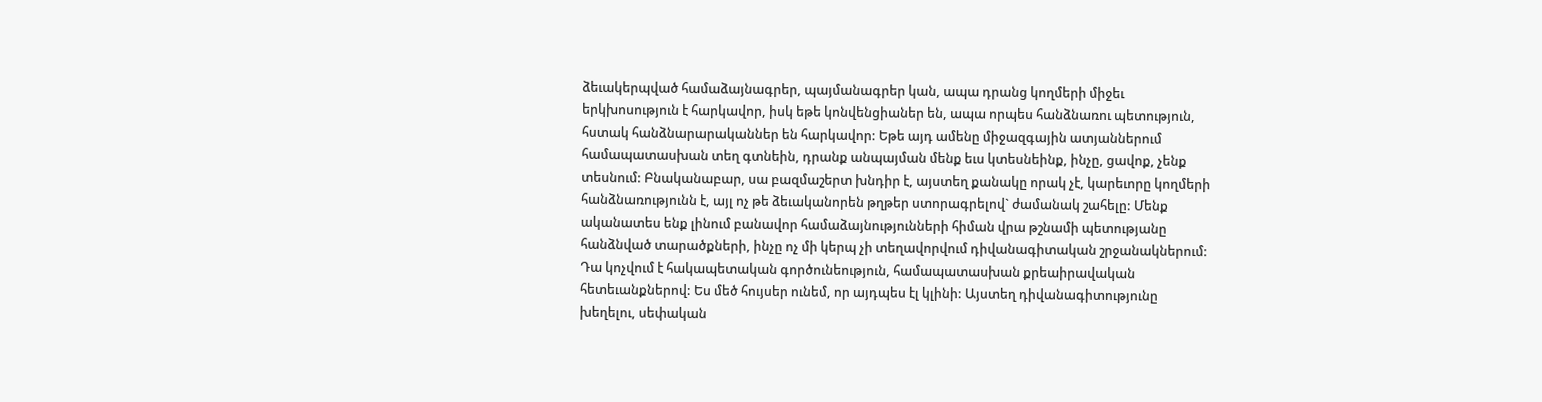ձեւակերպված համաձայնագրեր, պայմանագրեր կան, ապա դրանց կողմերի միջեւ երկխոսություն է հարկավոր, իսկ եթե կոնվենցիաներ են, ապա որպես հանձնառու պետություն, հստակ հանձնարարականներ են հարկավոր: Եթե այդ ամենը միջազգային ատյաններում համապատասխան տեղ գտնեին, դրանք անպայման մենք եւս կտեսնեինք, ինչը, ցավոք, չենք տեսնում: Բնականաբար, սա բազմաշերտ խնդիր է, այստեղ քանակը որակ չէ, կարեւորը կողմերի հանձնառությունն է, այլ ոչ թե ձեւականորեն թղթեր ստորագրելով` ժամանակ շահելը: Մենք ականատես ենք լինում բանավոր համաձայնությունների հիման վրա թշնամի պետությանը հանձնված տարածքների, ինչը ոչ մի կերպ չի տեղավորվում դիվանագիտական շրջանակներում: Դա կոչվում է հակապետական գործունեություն, համապատասխան քրեաիրավական հետեւանքներով: Ես մեծ հույսեր ունեմ, որ այդպես էլ կլինի: Այստեղ դիվանագիտությունը խեղելու, սեփական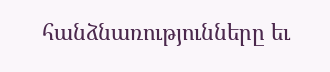հանձնառությունները եւ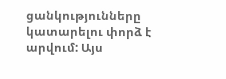ցանկությունները կատարելու փորձ է արվում: Այս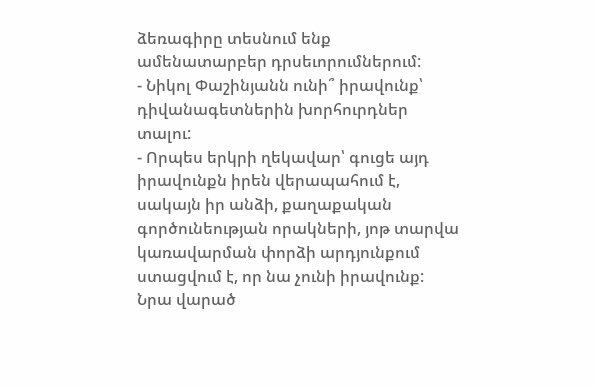ձեռագիրը տեսնում ենք ամենատարբեր դրսեւորումներում:
- Նիկոլ Փաշինյանն ունի՞ իրավունք՝ դիվանագետներին խորհուրդներ տալու:
- Որպես երկրի ղեկավար՝ գուցե այդ իրավունքն իրեն վերապահում է, սակայն իր անձի, քաղաքական գործունեության որակների, յոթ տարվա կառավարման փորձի արդյունքում ստացվում է, որ նա չունի իրավունք: Նրա վարած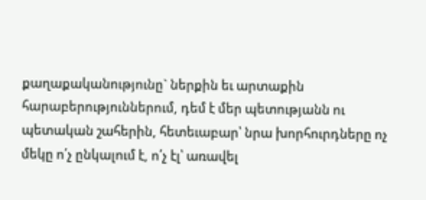քաղաքականությունը` ներքին եւ արտաքին հարաբերություններում, դեմ է մեր պետությանն ու պետական շահերին, հետեւաբար՝ նրա խորհուրդները ոչ մեկը ո՛չ ընկալում է, ո՛չ էլ՝ առավել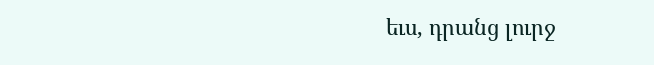եւս, դրանց լուրջ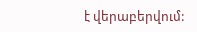է վերաբերվում: